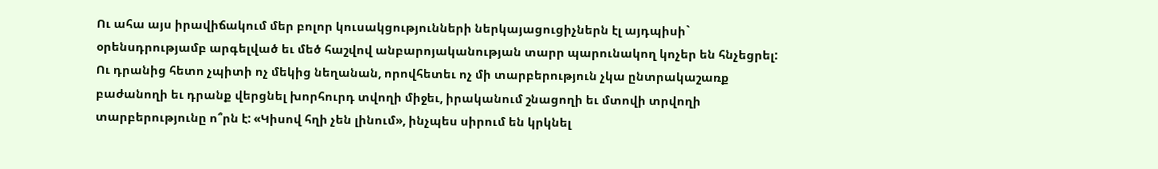Ու ահա այս իրավիճակում մեր բոլոր կուսակցությունների ներկայացուցիչներն էլ այդպիսի` օրենսդրությամբ արգելված եւ մեծ հաշվով անբարոյականության տարր պարունակող կոչեր են հնչեցրել: Ու դրանից հետո չպիտի ոչ մեկից նեղանան, որովհետեւ ոչ մի տարբերություն չկա ընտրակաշառք բաժանողի եւ դրանք վերցնել խորհուրդ տվողի միջեւ, իրականում շնացողի եւ մտովի տրվողի տարբերությունը ո՞րն է: «Կիսով հղի չեն լինում», ինչպես սիրում են կրկնել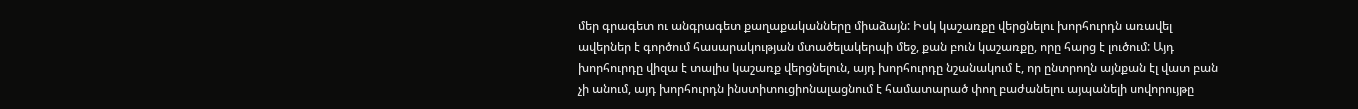մեր գրագետ ու անգրագետ քաղաքականները միաձայն: Իսկ կաշառքը վերցնելու խորհուրդն առավել ավերներ է գործում հասարակության մտածելակերպի մեջ, քան բուն կաշառքը, որը հարց է լուծում: Այդ խորհուրդը վիզա է տալիս կաշառք վերցնելուն, այդ խորհուրդը նշանակում է, որ ընտրողն այնքան էլ վատ բան չի անում, այդ խորհուրդն ինստիտուցիոնալացնում է համատարած փող բաժանելու այպանելի սովորույթը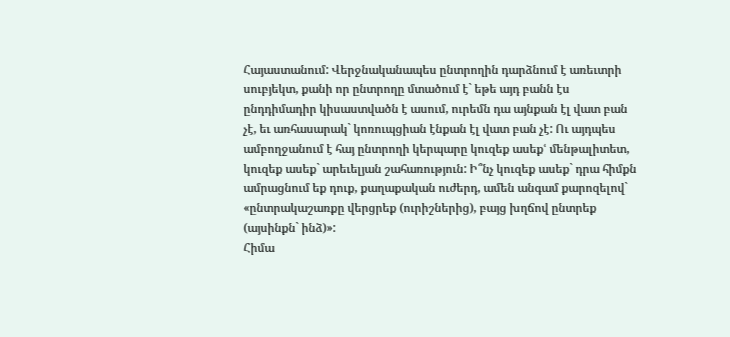Հայաստանում: Վերջնականապես ընտրողին դարձնում է առեւտրի սուբյեկտ, քանի որ ընտրողը մտածում է` եթե այդ բանն էս ընդդիմադիր կիսաստվածն է ասում, ուրեմն դա այնքան էլ վատ բան չէ, եւ առհասարակ` կոռուպցիան էնքան էլ վատ բան չէ: Ու այդպես ամբողջանում է հայ ընտրողի կերպարը կուզեք ասեքՙ մենթալիտետ, կուզեք ասեք` արեւելյան շահառություն: Ի՞նչ կուզեք ասեք` դրա հիմքն ամրացնում եք դուք, քաղաքական ուժերդ, ամեն անգամ քարոզելով` «ընտրակաշառքը վերցրեք (ուրիշներից), բայց խղճով ընտրեք (այսինքն` ինձ)»:
Հիմա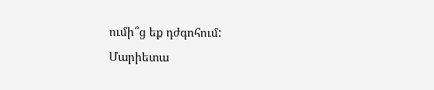ումի՞ց եք դժգոհում:
Մարիետա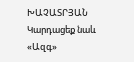ԽԱՉԱՏՐՅԱՆ
Կարդացեք նաև
«Ազգ»